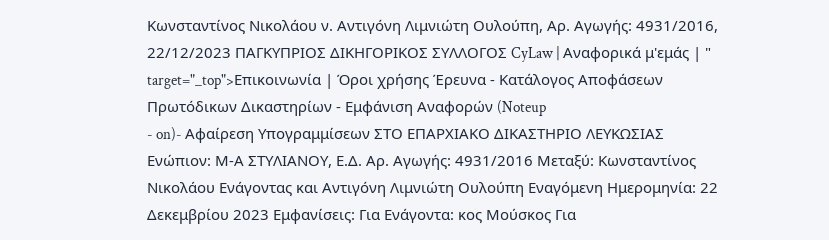Κωνσταντίνος Νικολάου ν. Αντιγόνη Λιμνιώτη Ουλούπη, Αρ. Αγωγής: 4931/2016, 22/12/2023 ΠΑΓΚΥΠΡΙΟΣ ΔΙΚΗΓΟΡΙΚΟΣ ΣΥΛΛΟΓΟΣ CyLaw | Αναφορικά μ'εμάς | " target="_top">Επικοινωνία | Όροι χρήσης Έρευνα - Κατάλογος Αποφάσεων Πρωτόδικων Δικαστηρίων - Εμφάνιση Αναφορών (Noteup
- on)- Αφαίρεση Υπογραμμίσεων ΣΤΟ ΕΠΑΡΧΙΑΚΟ ΔΙΚΑΣΤΗΡΙΟ ΛΕYΚΩΣΙΑΣ Ενώπιον: Μ-Α ΣΤΥΛΙΑΝΟΥ, Ε.Δ. Αρ. Αγωγής: 4931/2016 Μεταξύ: Κωνσταντίνος Νικολάου Ενάγοντας και Αντιγόνη Λιμνιώτη Ουλούπη Εναγόμενη Ημερομηνία: 22 Δεκεμβρίου 2023 Εμφανίσεις: Για Ενάγοντα: κος Μούσκος Για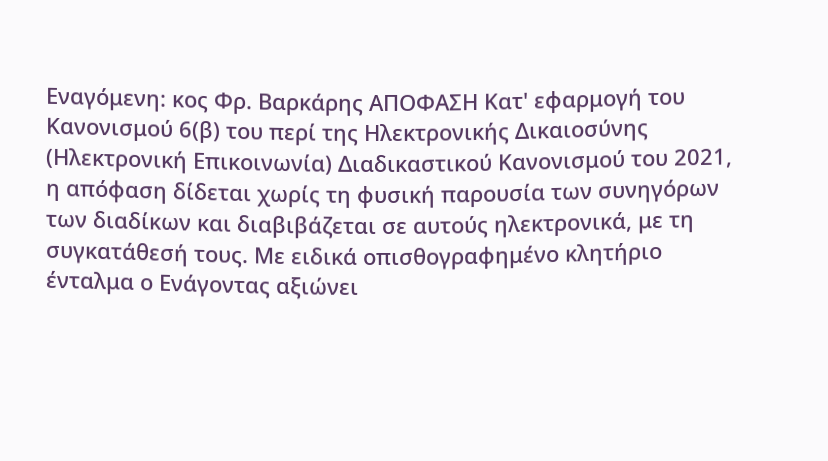Εναγόμενη: κος Φρ. Βαρκάρης ΑΠΟΦΑΣΗ Κατ' εφαρμογή του Κανονισμού 6(β) του περί της Ηλεκτρονικής Δικαιοσύνης (Ηλεκτρονική Επικοινωνία) Διαδικαστικού Κανονισμού του 2021, η απόφαση δίδεται χωρίς τη φυσική παρουσία των συνηγόρων των διαδίκων και διαβιβάζεται σε αυτούς ηλεκτρονικά, με τη συγκατάθεσή τους. Με ειδικά οπισθογραφημένο κλητήριο ένταλμα ο Ενάγοντας αξιώνει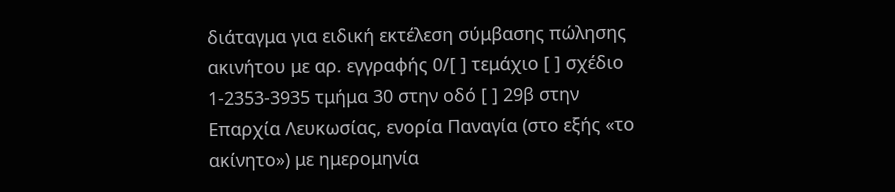διάταγμα για ειδική εκτέλεση σύμβασης πώλησης ακινήτου με αρ. εγγραφής 0/[ ] τεμάχιο [ ] σχέδιο 1-2353-3935 τμήμα 30 στην οδό [ ] 29β στην Επαρχία Λευκωσίας, ενορία Παναγία (στο εξής «το ακίνητο») με ημερομηνία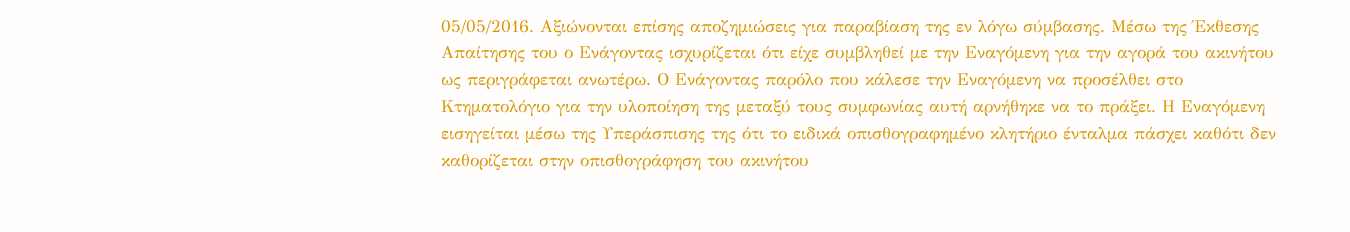05/05/2016. Αξιώνονται επίσης αποζημιώσεις για παραβίαση της εν λόγω σύμβασης. Μέσω της Έκθεσης Απαίτησης του ο Ενάγοντας ισχυρίζεται ότι είχε συμβληθεί με την Εναγόμενη για την αγορά του ακινήτου ως περιγράφεται ανωτέρω. Ο Ενάγοντας παρόλο που κάλεσε την Εναγόμενη να προσέλθει στο Κτηματολόγιο για την υλοποίηση της μεταξύ τους συμφωνίας αυτή αρνήθηκε να το πράξει. Η Εναγόμενη εισηγείται μέσω της Υπεράσπισης της ότι το ειδικά οπισθογραφημένο κλητήριο ένταλμα πάσχει καθότι δεν καθορίζεται στην οπισθογράφηση του ακινήτου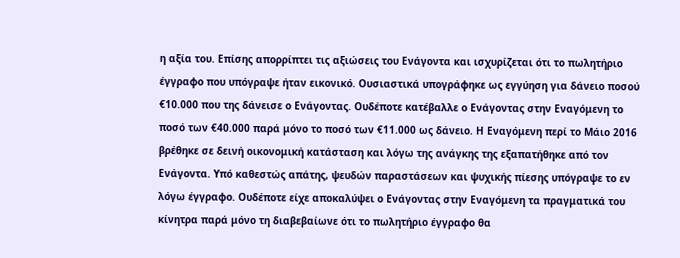η αξία του. Επίσης απορρίπτει τις αξιώσεις του Ενάγοντα και ισχυρίζεται ότι το πωλητήριο έγγραφο που υπόγραψε ήταν εικονικό. Ουσιαστικά υπογράφηκε ως εγγύηση για δάνειο ποσού €10.000 που της δάνεισε ο Ενάγοντας. Ουδέποτε κατέβαλλε ο Ενάγοντας στην Εναγόμενη το ποσό των €40.000 παρά μόνο το ποσό των €11.000 ως δάνειο. Η Εναγόμενη περί το Μάιο 2016 βρέθηκε σε δεινή οικονομική κατάσταση και λόγω της ανάγκης της εξαπατήθηκε από τον Ενάγοντα. Υπό καθεστώς απάτης, ψευδών παραστάσεων και ψυχικής πίεσης υπόγραψε το εν λόγω έγγραφο. Ουδέποτε είχε αποκαλύψει ο Ενάγοντας στην Εναγόμενη τα πραγματικά του κίνητρα παρά μόνο τη διαβεβαίωνε ότι το πωλητήριο έγγραφο θα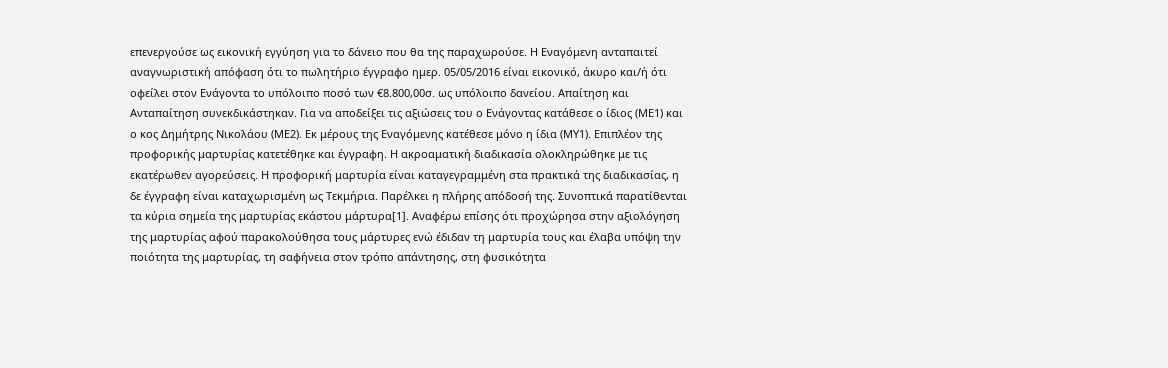επενεργούσε ως εικονική εγγύηση για το δάνειο που θα της παραχωρούσε. Η Εναγόμενη ανταπαιτεί αναγνωριστική απόφαση ότι το πωλητήριο έγγραφο ημερ. 05/05/2016 είναι εικονικό, άκυρο και/ή ότι οφείλει στον Ενάγοντα το υπόλοιπο ποσό των €8.800,00σ. ως υπόλοιπο δανείου. Απαίτηση και Ανταπαίτηση συνεκδικάστηκαν. Για να αποδείξει τις αξιώσεις του ο Ενάγοντας κατάθεσε ο ίδιος (ΜΕ1) και ο κος Δημήτρης Νικολάου (ΜΕ2). Εκ μέρους της Εναγόμενης κατέθεσε μόνο η ίδια (ΜΥ1). Επιπλέον της προφορικής μαρτυρίας κατετέθηκε και έγγραφη. Η ακροαματική διαδικασία ολοκληρώθηκε με τις εκατέρωθεν αγορεύσεις. Η προφορική μαρτυρία είναι καταγεγραμμένη στα πρακτικά της διαδικασίας, η δε έγγραφη είναι καταχωρισμένη ως Τεκμήρια. Παρέλκει η πλήρης απόδοσή της. Συνοπτικά παρατίθενται τα κύρια σημεία της μαρτυρίας εκάστου μάρτυρα[1]. Αναφέρω επίσης ότι προχώρησα στην αξιολόγηση της μαρτυρίας αφού παρακολούθησα τους μάρτυρες ενώ έδιδαν τη μαρτυρία τους και έλαβα υπόψη την ποιότητα της μαρτυρίας, τη σαφήνεια στον τρόπο απάντησης, στη φυσικότητα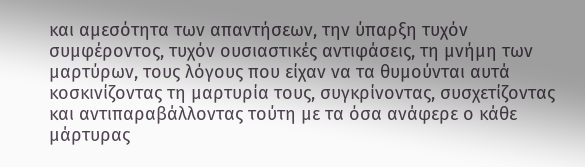και αμεσότητα των απαντήσεων, την ύπαρξη τυχόν συμφέροντος, τυχόν ουσιαστικές αντιφάσεις, τη μνήμη των μαρτύρων, τους λόγους που είχαν να τα θυμούνται αυτά κοσκινίζοντας τη μαρτυρία τους, συγκρίνοντας, συσχετίζοντας και αντιπαραβάλλοντας τούτη με τα όσα ανάφερε ο κάθε μάρτυρας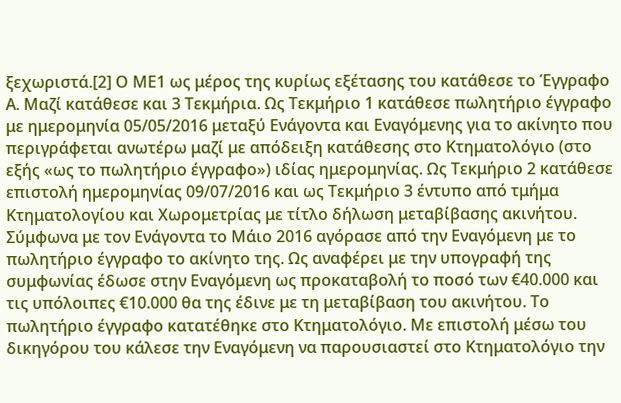ξεχωριστά.[2] Ο ΜΕ1 ως μέρος της κυρίως εξέτασης του κατάθεσε το Έγγραφο Α. Μαζί κατάθεσε και 3 Τεκμήρια. Ως Τεκμήριο 1 κατάθεσε πωλητήριο έγγραφο με ημερομηνία 05/05/2016 μεταξύ Ενάγοντα και Εναγόμενης για το ακίνητο που περιγράφεται ανωτέρω μαζί με απόδειξη κατάθεσης στο Κτηματολόγιο (στο εξής «ως το πωλητήριο έγγραφο») ιδίας ημερομηνίας. Ως Τεκμήριο 2 κατάθεσε επιστολή ημερομηνίας 09/07/2016 και ως Τεκμήριο 3 έντυπο από τμήμα Κτηματολογίου και Χωρομετρίας με τίτλο δήλωση μεταβίβασης ακινήτου. Σύμφωνα με τον Ενάγοντα το Μάιο 2016 αγόρασε από την Εναγόμενη με το πωλητήριο έγγραφο το ακίνητο της. Ως αναφέρει με την υπογραφή της συμφωνίας έδωσε στην Εναγόμενη ως προκαταβολή το ποσό των €40.000 και τις υπόλοιπες €10.000 θα της έδινε με τη μεταβίβαση του ακινήτου. Το πωλητήριο έγγραφο κατατέθηκε στο Κτηματολόγιο. Mε επιστολή μέσω του δικηγόρου του κάλεσε την Εναγόμενη να παρουσιαστεί στο Κτηματολόγιο την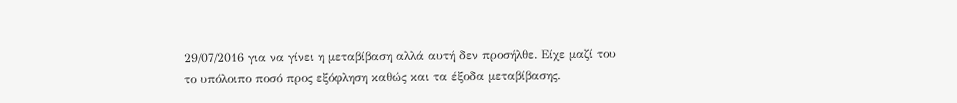29/07/2016 για να γίνει η μεταβίβαση αλλά αυτή δεν προσήλθε. Είχε μαζί του το υπόλοιπο ποσό προς εξόφληση καθώς και τα έξοδα μεταβίβασης.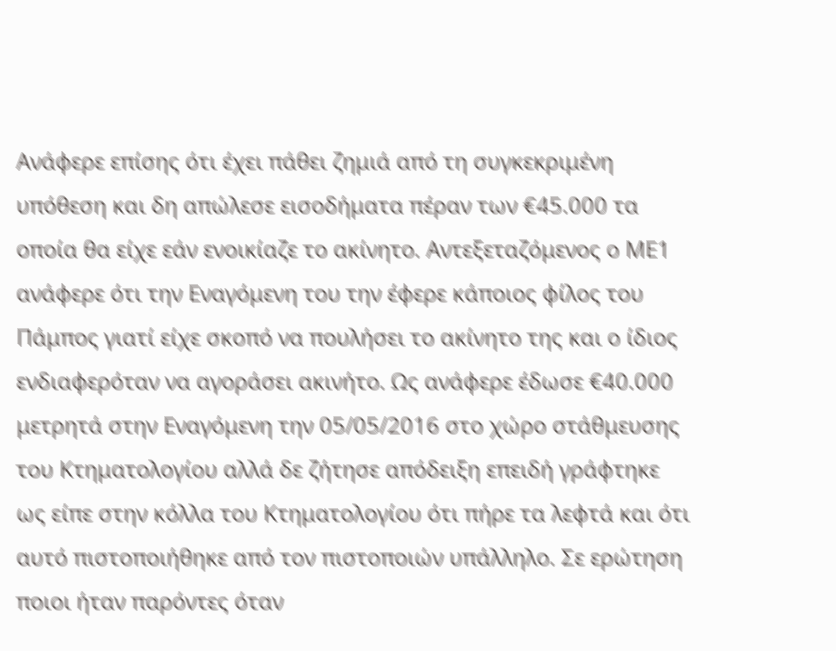Ανάφερε επίσης ότι έχει πάθει ζημιά από τη συγκεκριμένη υπόθεση και δη απώλεσε εισοδήματα πέραν των €45.000 τα οποία θα είχε εάν ενοικίαζε το ακίνητο. Αντεξεταζόμενος ο ΜΕ1 ανάφερε ότι την Εναγόμενη του την έφερε κάποιος φίλος του Πάμπος γιατί είχε σκοπό να πουλήσει το ακίνητο της και ο ίδιος ενδιαφερόταν να αγοράσει ακινήτο. Ως ανάφερε έδωσε €40.000 μετρητά στην Εναγόμενη την 05/05/2016 στο χώρο στάθμευσης του Κτηματολογίου αλλά δε ζήτησε απόδειξη επειδή γράφτηκε ως είπε στην κόλλα του Κτηματολογίου ότι πήρε τα λεφτά και ότι αυτό πιστοποιήθηκε από τον πιστοποιών υπάλληλο. Σε ερώτηση ποιοι ήταν παρόντες όταν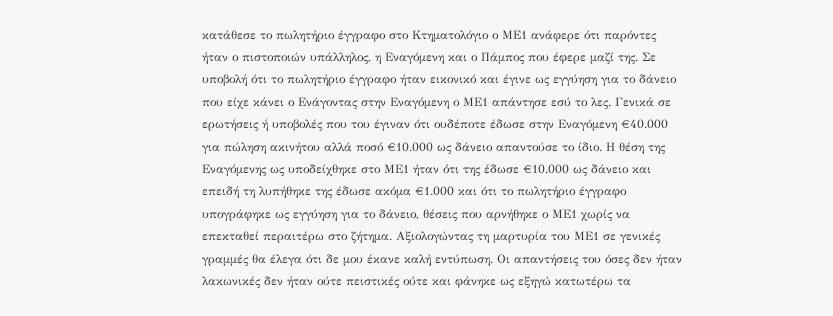κατάθεσε το πωλητήριο έγγραφο στο Κτηματολόγιο ο ΜΕ1 ανάφερε ότι παρόντες ήταν ο πιστοποιών υπάλληλος, η Εναγόμενη και ο Πάμπος που έφερε μαζί της. Σε υποβολή ότι το πωλητήριο έγγραφο ήταν εικονικό και έγινε ως εγγύηση για το δάνειο που είχε κάνει ο Ενάγοντας στην Εναγόμενη ο ΜΕ1 απάντησε εσύ το λες. Γενικά σε ερωτήσεις ή υποβολές που του έγιναν ότι ουδέποτε έδωσε στην Εναγόμενη €40.000 για πώληση ακινήτου αλλά ποσό €10.000 ως δάνειο απαντούσε το ίδιο. Η θέση της Εναγόμενης ως υποδείχθηκε στο ΜΕ1 ήταν ότι της έδωσε €10.000 ως δάνειο και επειδή τη λυπήθηκε της έδωσε ακόμα €1.000 και ότι το πωλητήριο έγγραφο υπογράφηκε ως εγγύηση για το δάνειο, θέσεις που αρνήθηκε ο ΜΕ1 χωρίς να επεκταθεί περαιτέρω στο ζήτημα. Αξιολογώντας τη μαρτυρία του ΜΕ1 σε γενικές γραμμές θα έλεγα ότι δε μου έκανε καλή εντύπωση. Οι απαντήσεις του όσες δεν ήταν λακωνικές δεν ήταν ούτε πειστικές ούτε και φάνηκε ως εξηγώ κατωτέρω τα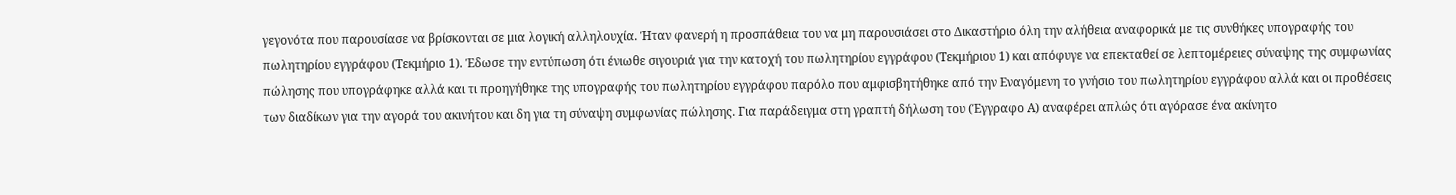γεγονότα που παρουσίασε να βρίσκονται σε μια λογική αλληλουχία. Ήταν φανερή η προσπάθεια του να μη παρουσιάσει στο Δικαστήριο όλη την αλήθεια αναφορικά με τις συνθήκες υπογραφής του πωλητηρίου εγγράφου (Τεκμήριο 1). Έδωσε την εντύπωση ότι ένιωθε σιγουριά για την κατοχή του πωλητηρίου εγγράφου (Τεκμήριου 1) και απόφυγε να επεκταθεί σε λεπτομέρειες σύναψης της συμφωνίας πώλησης που υπογράφηκε αλλά και τι προηγήθηκε της υπογραφής του πωλητηρίου εγγράφου παρόλο που αμφισβητήθηκε από την Εναγόμενη το γνήσιο του πωλητηρίου εγγράφου αλλά και οι προθέσεις των διαδίκων για την αγορά του ακινήτου και δη για τη σύναψη συμφωνίας πώλησης. Για παράδειγμα στη γραπτή δήλωση του (Έγγραφο Α) αναφέρει απλώς ότι αγόρασε ένα ακίνητο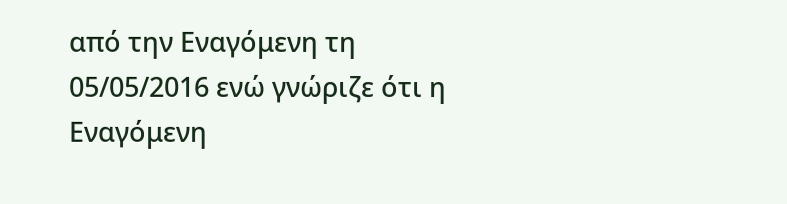από την Εναγόμενη τη 05/05/2016 ενώ γνώριζε ότι η Εναγόμενη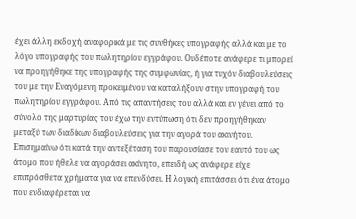έχει άλλη εκδοχή αναφορικά με τις συνθήκες υπογραφής αλλά και με το λόγο υπογραφής του πωλητηρίου εγγράφου. Ουδέποτε ανάφερε τι μπορεί να προηγήθηκε της υπογραφής της συμφωνίας, ή για τυχόν διαβουλεύσεις του με την Εναγόμενη προκειμένου να καταλήξουν στην υπογραφή του πωλητηρίου εγγράφου. Από τις απαντήσεις του αλλά και εν γένει από το σύνολο της μαρτυρίας του έχω την εντύπωση ότι δεν προηγήθηκαν μεταξύ των διαδίκων διαβουλεύσεις για την αγορά του ακινήτου. Επισημαίνω ότι κατά την αντεξέταση του παρουσίασε τον εαυτό του ως άτομο που ήθελε να αγοράσει ακίνητο, επειδή ως ανάφερε είχε επιπρόσθετα χρήματα για να επενδύσει. Η λογική επιτάσσει ότι ένα άτομο που ενδιαφέρεται να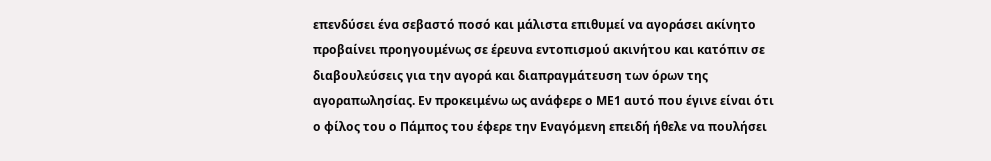επενδύσει ένα σεβαστό ποσό και μάλιστα επιθυμεί να αγοράσει ακίνητο προβαίνει προηγουμένως σε έρευνα εντοπισμού ακινήτου και κατόπιν σε διαβουλεύσεις για την αγορά και διαπραγμάτευση των όρων της αγοραπωλησίας. Εν προκειμένω ως ανάφερε ο ΜΕ1 αυτό που έγινε είναι ότι ο φίλος του ο Πάμπος του έφερε την Εναγόμενη επειδή ήθελε να πουλήσει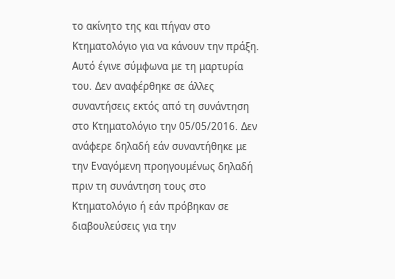το ακίνητο της και πήγαν στο Κτηματολόγιο για να κάνουν την πράξη. Αυτό έγινε σύμφωνα με τη μαρτυρία του. Δεν αναφέρθηκε σε άλλες συναντήσεις εκτός από τη συνάντηση στο Κτηματολόγιο την 05/05/2016. Δεν ανάφερε δηλαδή εάν συναντήθηκε με την Εναγόμενη προηγουμένως δηλαδή πριν τη συνάντηση τους στο Κτηματολόγιο ή εάν πρόβηκαν σε διαβουλεύσεις για την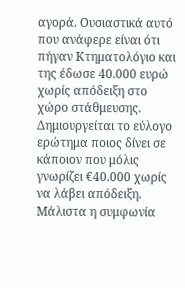αγορά. Ουσιαστικά αυτό που ανάφερε είναι ότι πήγαν Κτηματολόγιο και της έδωσε 40.000 ευρώ χωρίς απόδειξη στο χώρο στάθμευσης. Δημιουργείται το εύλογο ερώτημα ποιος δίνει σε κάποιον που μόλις γνωρίζει €40.000 χωρίς να λάβει απόδειξη. Μάλιστα η συμφωνία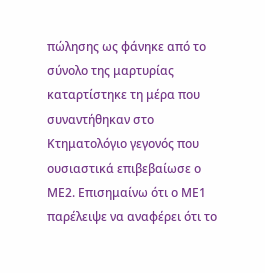πώλησης ως φάνηκε από το σύνολο της μαρτυρίας καταρτίστηκε τη μέρα που συναντήθηκαν στο Κτηματολόγιο γεγονός που ουσιαστικά επιβεβαίωσε ο ΜΕ2. Επισημαίνω ότι ο ΜΕ1 παρέλειψε να αναφέρει ότι το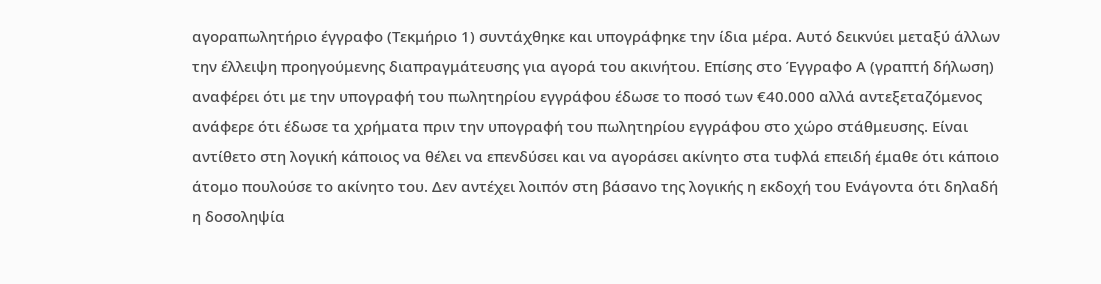αγοραπωλητήριο έγγραφο (Τεκμήριο 1) συντάχθηκε και υπογράφηκε την ίδια μέρα. Αυτό δεικνύει μεταξύ άλλων την έλλειψη προηγούμενης διαπραγμάτευσης για αγορά του ακινήτου. Επίσης στο Έγγραφο Α (γραπτή δήλωση) αναφέρει ότι με την υπογραφή του πωλητηρίου εγγράφου έδωσε το ποσό των €40.000 αλλά αντεξεταζόμενος ανάφερε ότι έδωσε τα χρήματα πριν την υπογραφή του πωλητηρίου εγγράφου στο χώρο στάθμευσης. Είναι αντίθετο στη λογική κάποιος να θέλει να επενδύσει και να αγοράσει ακίνητο στα τυφλά επειδή έμαθε ότι κάποιο άτομο πουλούσε το ακίνητο του. Δεν αντέχει λοιπόν στη βάσανο της λογικής η εκδοχή του Ενάγοντα ότι δηλαδή η δοσοληψία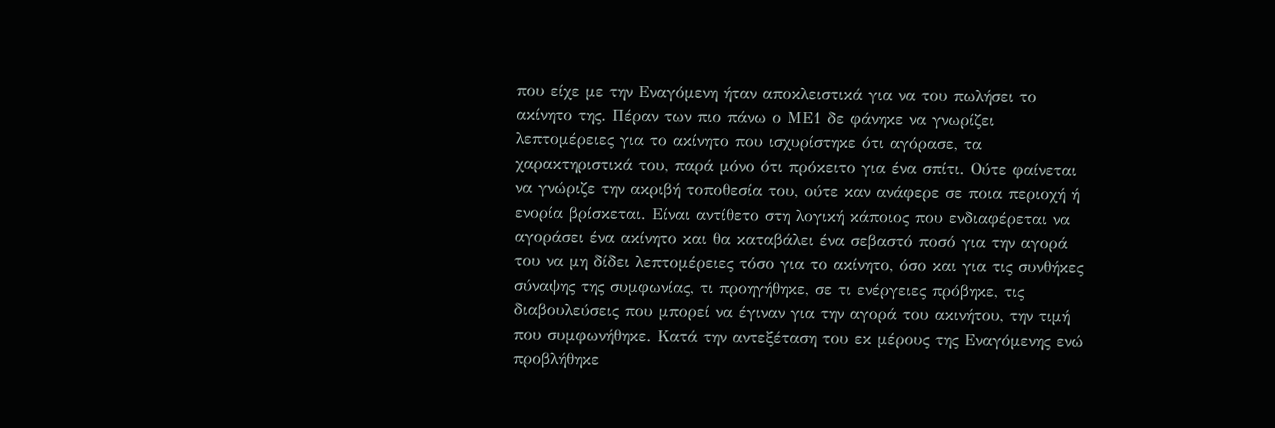που είχε με την Εναγόμενη ήταν αποκλειστικά για να του πωλήσει το ακίνητο της. Πέραν των πιο πάνω ο ΜΕ1 δε φάνηκε να γνωρίζει λεπτομέρειες για το ακίνητο που ισχυρίστηκε ότι αγόρασε, τα χαρακτηριστικά του, παρά μόνο ότι πρόκειτο για ένα σπίτι. Ούτε φαίνεται να γνώριζε την ακριβή τοποθεσία του, ούτε καν ανάφερε σε ποια περιοχή ή ενορία βρίσκεται. Είναι αντίθετο στη λογική κάποιος που ενδιαφέρεται να αγοράσει ένα ακίνητο και θα καταβάλει ένα σεβαστό ποσό για την αγορά του να μη δίδει λεπτομέρειες τόσο για το ακίνητο, όσο και για τις συνθήκες σύναψης της συμφωνίας, τι προηγήθηκε, σε τι ενέργειες πρόβηκε, τις διαβουλεύσεις που μπορεί να έγιναν για την αγορά του ακινήτου, την τιμή που συμφωνήθηκε. Κατά την αντεξέταση του εκ μέρους της Εναγόμενης ενώ προβλήθηκε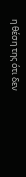η θέση της ότι δεν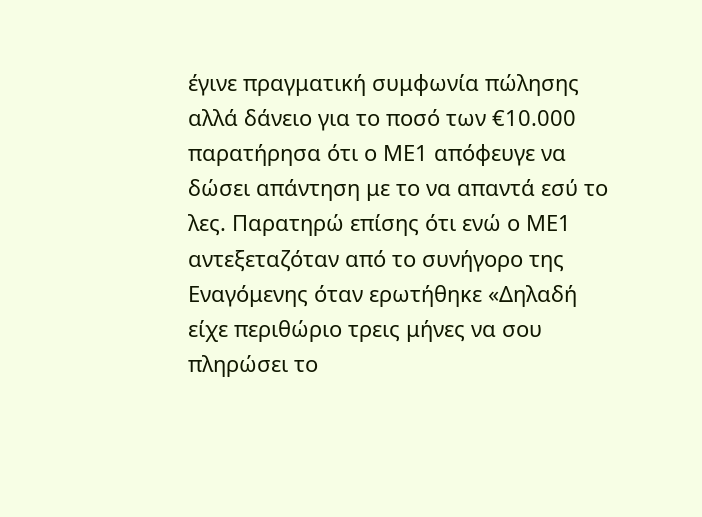έγινε πραγματική συμφωνία πώλησης αλλά δάνειο για το ποσό των €10.000 παρατήρησα ότι ο ΜΕ1 απόφευγε να δώσει απάντηση με το να απαντά εσύ το λες. Παρατηρώ επίσης ότι ενώ ο ΜΕ1 αντεξεταζόταν από το συνήγορο της Εναγόμενης όταν ερωτήθηκε «Δηλαδή είχε περιθώριο τρεις μήνες να σου πληρώσει το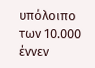υπόλοιπο των 10.000 έννεν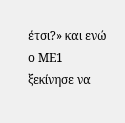έτσι?» και ενώ ο ΜΕ1 ξεκίνησε να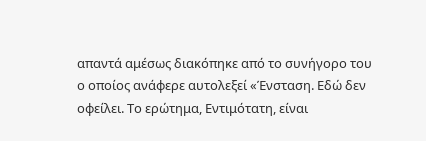απαντά αμέσως διακόπηκε από το συνήγορο του ο οποίος ανάφερε αυτολεξεί «Ένσταση. Εδώ δεν οφείλει. Το ερώτημα, Εντιμότατη, είναι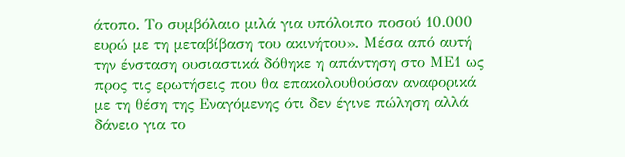άτοπο. Το συμβόλαιο μιλά για υπόλοιπο ποσού 10.000 ευρώ με τη μεταβίβαση του ακινήτου». Μέσα από αυτή την ένσταση ουσιαστικά δόθηκε η απάντηση στο ΜΕ1 ως προς τις ερωτήσεις που θα επακολουθούσαν αναφορικά με τη θέση της Εναγόμενης ότι δεν έγινε πώληση αλλά δάνειο για το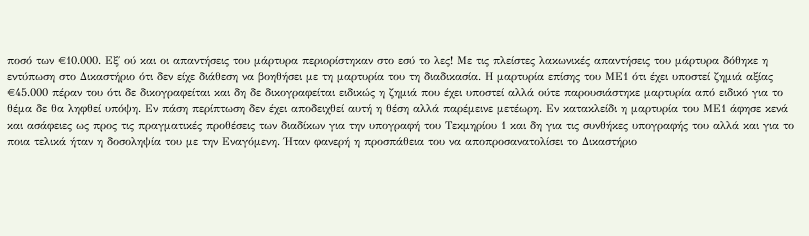ποσό των €10.000. Εξ΄ ού και οι απαντήσεις του μάρτυρα περιορίστηκαν στο εσύ το λες! Με τις πλείστες λακωνικές απαντήσεις του μάρτυρα δόθηκε η εντύπωση στο Δικαστήριο ότι δεν είχε διάθεση να βοηθήσει με τη μαρτυρία του τη διαδικασία. Η μαρτυρία επίσης του ΜΕ1 ότι έχει υποστεί ζημιά αξίας €45.000 πέραν του ότι δε δικογραφείται και δη δε δικογραφείται ειδικώς η ζημιά που έχει υποστεί αλλά ούτε παρουσιάστηκε μαρτυρία από ειδικό για το θέμα δε θα ληφθεί υπόψη. Εν πάση περίπτωση δεν έχει αποδειχθεί αυτή η θέση αλλά παρέμεινε μετέωρη. Εν κατακλείδι η μαρτυρία του ΜΕ1 άφησε κενά και ασάφειες ως προς τις πραγματικές προθέσεις των διαδίκων για την υπογραφή του Τεκμηρίου 1 και δη για τις συνθήκες υπογραφής του αλλά και για το ποια τελικά ήταν η δοσοληψία του με την Εναγόμενη. Ήταν φανερή η προσπάθεια του να αποπροσανατολίσει το Δικαστήριο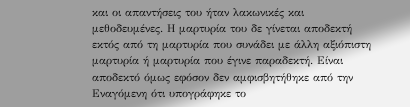και οι απαντήσεις του ήταν λακωνικές και μεθοδευμένες. Η μαρτυρία του δε γίνεται αποδεκτή εκτός από τη μαρτυρία που συνάδει με άλλη αξιόπιστη μαρτυρία ή μαρτυρία που έγινε παραδεκτή. Είναι αποδεκτό όμως εφόσον δεν αμφισβητήθηκε από την Εναγόμενη ότι υπογράφηκε το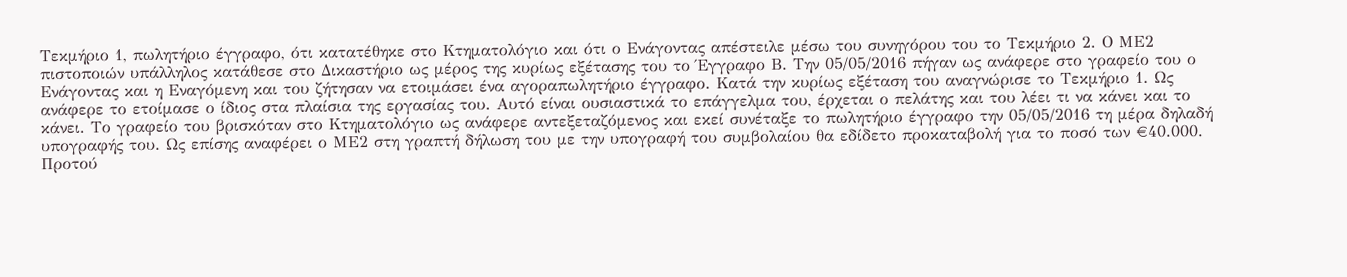Τεκμήριο 1, πωλητήριο έγγραφο, ότι κατατέθηκε στο Κτηματολόγιο και ότι ο Ενάγοντας απέστειλε μέσω του συνηγόρου του το Τεκμήριο 2. Ο ΜΕ2 πιστοποιών υπάλληλος κατάθεσε στο Δικαστήριο ως μέρος της κυρίως εξέτασης του το Έγγραφο Β. Την 05/05/2016 πήγαν ως ανάφερε στο γραφείο του ο Ενάγοντας και η Εναγόμενη και του ζήτησαν να ετοιμάσει ένα αγοραπωλητήριο έγγραφο. Κατά την κυρίως εξέταση του αναγνώρισε το Τεκμήριο 1. Ως ανάφερε το ετοίμασε ο ίδιος στα πλαίσια της εργασίας του. Αυτό είναι ουσιαστικά το επάγγελμα του, έρχεται ο πελάτης και του λέει τι να κάνει και το κάνει. Το γραφείο του βρισκόταν στο Κτηματολόγιο ως ανάφερε αντεξεταζόμενος και εκεί συνέταξε το πωλητήριο έγγραφο την 05/05/2016 τη μέρα δηλαδή υπογραφής του. Ως επίσης αναφέρει ο ΜΕ2 στη γραπτή δήλωση του με την υπογραφή του συμβολαίου θα εδίδετο προκαταβολή για το ποσό των €40.000. Προτού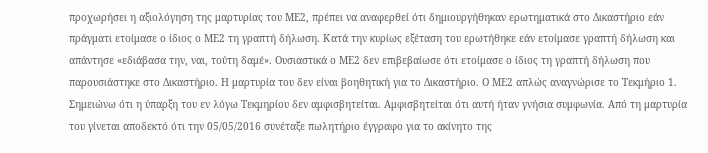προχωρήσει η αξιολόγηση της μαρτυρίας του ΜΕ2, πρέπει να αναφερθεί ότι δημιουργήθηκαν ερωτηματικά στο Δικαστήριο εάν πράγματι ετοίμασε ο ίδιος ο ΜΕ2 τη γραπτή δήλωση. Κατά την κυρίως εξέταση του ερωτήθηκε εάν ετοίμασε γραπτή δήλωση και απάντησε «εδιάβασα την, ναι, τούτη δαμέ». Ουσιαστικά ο ΜΕ2 δεν επιβεβαίωσε ότι ετοίμασε ο ίδιος τη γραπτή δήλωση που παρουσιάστηκε στο Δικαστήριο. Η μαρτυρία του δεν είναι βοηθητική για το Δικαστήριο. Ο ΜΕ2 απλώς αναγνώρισε το Τεκμήριο 1. Σημειώνω ότι η ύπαρξη του εν λόγω Τεκμηρίου δεν αμφισβητείται. Αμφισβητείται ότι αυτή ήταν γνήσια συμφωνία. Από τη μαρτυρία του γίνεται αποδεκτό ότι την 05/05/2016 συνέταξε πωλητήριο έγγραφο για το ακίνητο της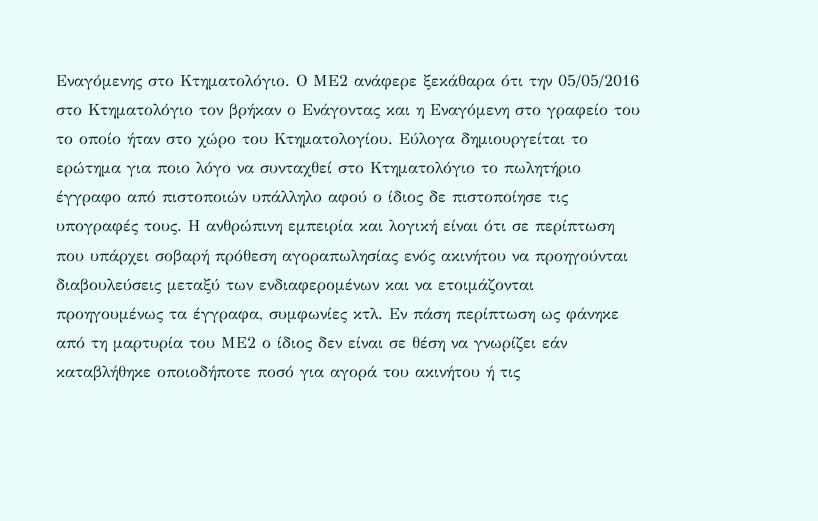Εναγόμενης στο Κτηματολόγιο. Ο ΜΕ2 ανάφερε ξεκάθαρα ότι την 05/05/2016 στο Κτηματολόγιο τον βρήκαν ο Ενάγοντας και η Εναγόμενη στο γραφείο του το οποίο ήταν στο χώρο του Κτηματολογίου. Εύλογα δημιουργείται το ερώτημα για ποιο λόγο να συνταχθεί στο Κτηματολόγιο το πωλητήριο έγγραφο από πιστοποιών υπάλληλο αφού ο ίδιος δε πιστοποίησε τις υπογραφές τους. Η ανθρώπινη εμπειρία και λογική είναι ότι σε περίπτωση που υπάρχει σοβαρή πρόθεση αγοραπωλησίας ενός ακινήτου να προηγούνται διαβουλεύσεις μεταξύ των ενδιαφερομένων και να ετοιμάζονται προηγουμένως τα έγγραφα, συμφωνίες κτλ. Εν πάση περίπτωση ως φάνηκε από τη μαρτυρία του ΜΕ2 ο ίδιος δεν είναι σε θέση να γνωρίζει εάν καταβλήθηκε οποιοδήποτε ποσό για αγορά του ακινήτου ή τις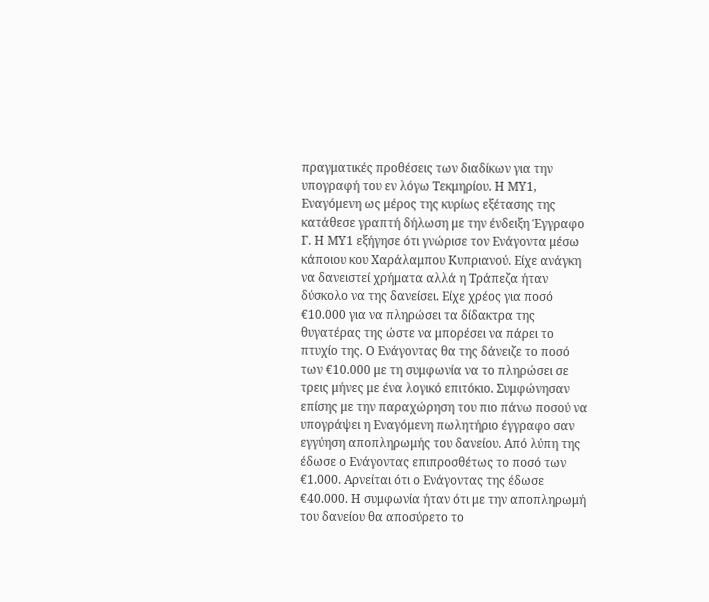πραγματικές προθέσεις των διαδίκων για την υπογραφή του εν λόγω Τεκμηρίου. Η ΜΥ1, Εναγόμενη ως μέρος της κυρίως εξέτασης της κατάθεσε γραπτή δήλωση με την ένδειξη Έγγραφο Γ. Η ΜΥ1 εξήγησε ότι γνώρισε τον Ενάγοντα μέσω κάποιου κου Χαράλαμπου Κυπριανού. Είχε ανάγκη να δανειστεί χρήματα αλλά η Τράπεζα ήταν δύσκολο να της δανείσει. Είχε χρέος για ποσό €10.000 για να πληρώσει τα δίδακτρα της θυγατέρας της ώστε να μπορέσει να πάρει το πτυχίο της. Ο Ενάγοντας θα της δάνειζε το ποσό των €10.000 με τη συμφωνία να το πληρώσει σε τρεις μήνες με ένα λογικό επιτόκιο. Συμφώνησαν επίσης με την παραχώρηση του πιο πάνω ποσού να υπογράψει η Εναγόμενη πωλητήριο έγγραφο σαν εγγύηση αποπληρωμής του δανείου. Από λύπη της έδωσε ο Ενάγοντας επιπροσθέτως το ποσό των €1.000. Αρνείται ότι ο Ενάγοντας της έδωσε €40.000. Η συμφωνία ήταν ότι με την αποπληρωμή του δανείου θα αποσύρετο το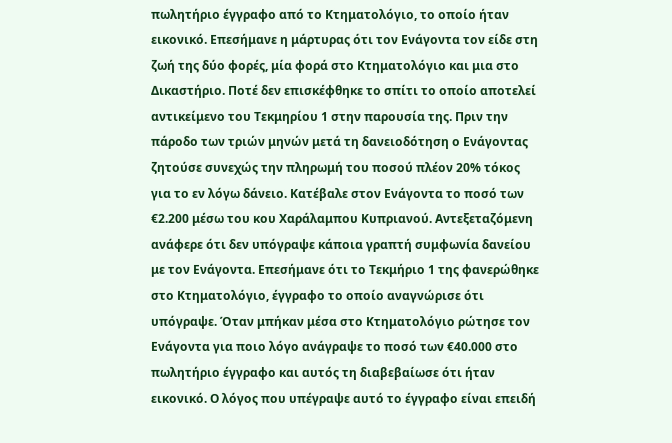πωλητήριο έγγραφο από το Κτηματολόγιο, το οποίο ήταν εικονικό. Επεσήμανε η μάρτυρας ότι τον Ενάγοντα τον είδε στη ζωή της δύο φορές, μία φορά στο Κτηματολόγιο και μια στο Δικαστήριο. Ποτέ δεν επισκέφθηκε το σπίτι το οποίο αποτελεί αντικείμενο του Τεκμηρίου 1 στην παρουσία της. Πριν την πάροδο των τριών μηνών μετά τη δανειοδότηση ο Ενάγοντας ζητούσε συνεχώς την πληρωμή του ποσού πλέον 20% τόκος για το εν λόγω δάνειο. Κατέβαλε στον Ενάγοντα το ποσό των €2.200 μέσω του κου Χαράλαμπου Κυπριανού. Αντεξεταζόμενη ανάφερε ότι δεν υπόγραψε κάποια γραπτή συμφωνία δανείου με τον Ενάγοντα. Επεσήμανε ότι το Τεκμήριο 1 της φανερώθηκε στο Κτηματολόγιο, έγγραφο το οποίο αναγνώρισε ότι υπόγραψε. Όταν μπήκαν μέσα στο Κτηματολόγιο ρώτησε τον Ενάγοντα για ποιο λόγο ανάγραψε το ποσό των €40.000 στο πωλητήριο έγγραφο και αυτός τη διαβεβαίωσε ότι ήταν εικονικό. Ο λόγος που υπέγραψε αυτό το έγγραφο είναι επειδή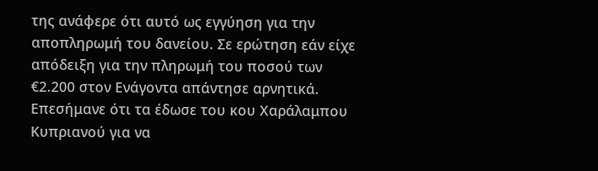της ανάφερε ότι αυτό ως εγγύηση για την αποπληρωμή του δανείου. Σε ερώτηση εάν είχε απόδειξη για την πληρωμή του ποσού των €2.200 στον Ενάγοντα απάντησε αρνητικά. Επεσήμανε ότι τα έδωσε του κου Χαράλαμπου Κυπριανού για να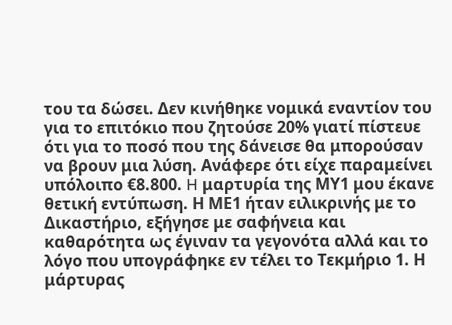του τα δώσει. Δεν κινήθηκε νομικά εναντίον του για το επιτόκιο που ζητούσε 20% γιατί πίστευε ότι για το ποσό που της δάνεισε θα μπορούσαν να βρουν μια λύση. Ανάφερε ότι είχε παραμείνει υπόλοιπο €8.800. H μαρτυρία της ΜΥ1 μου έκανε θετική εντύπωση. Η ΜΕ1 ήταν ειλικρινής με το Δικαστήριο, εξήγησε με σαφήνεια και καθαρότητα ως έγιναν τα γεγονότα αλλά και το λόγο που υπογράφηκε εν τέλει το Τεκμήριο 1. Η μάρτυρας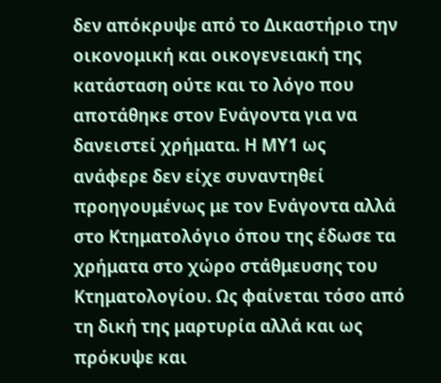δεν απόκρυψε από το Δικαστήριο την οικονομική και οικογενειακή της κατάσταση ούτε και το λόγο που αποτάθηκε στον Ενάγοντα για να δανειστεί χρήματα. Η ΜΥ1 ως ανάφερε δεν είχε συναντηθεί προηγουμένως με τον Ενάγοντα αλλά στο Κτηματολόγιο όπου της έδωσε τα χρήματα στο χώρο στάθμευσης του Κτηματολογίου. Ως φαίνεται τόσο από τη δική της μαρτυρία αλλά και ως πρόκυψε και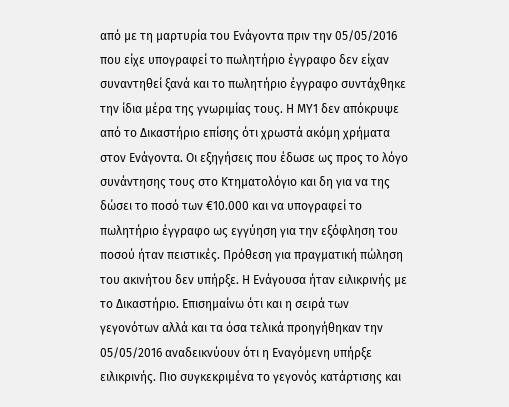από με τη μαρτυρία του Ενάγοντα πριν την 05/05/2016 που είχε υπογραφεί το πωλητήριο έγγραφο δεν είχαν συναντηθεί ξανά και το πωλητήριο έγγραφο συντάχθηκε την ίδια μέρα της γνωριμίας τους. Η ΜΥ1 δεν απόκρυψε από το Δικαστήριο επίσης ότι χρωστά ακόμη χρήματα στον Ενάγοντα. Οι εξηγήσεις που έδωσε ως προς το λόγο συνάντησης τους στο Κτηματολόγιο και δη για να της δώσει το ποσό των €10.000 και να υπογραφεί το πωλητήριο έγγραφο ως εγγύηση για την εξόφληση του ποσού ήταν πειστικές. Πρόθεση για πραγματική πώληση του ακινήτου δεν υπήρξε. Η Ενάγουσα ήταν ειλικρινής με το Δικαστήριο. Επισημαίνω ότι και η σειρά των γεγονότων αλλά και τα όσα τελικά προηγήθηκαν την 05/05/2016 αναδεικνύουν ότι η Εναγόμενη υπήρξε ειλικρινής. Πιο συγκεκριμένα το γεγονός κατάρτισης και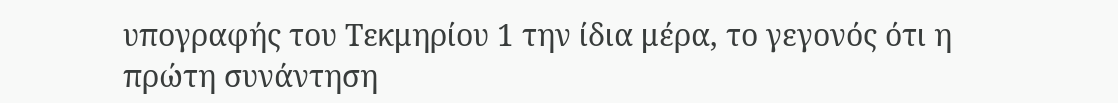υπογραφής του Τεκμηρίου 1 την ίδια μέρα, το γεγονός ότι η πρώτη συνάντηση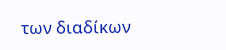των διαδίκων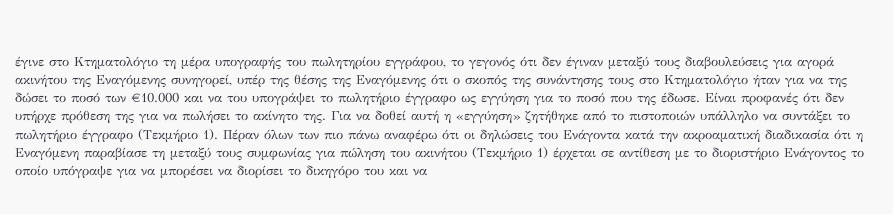έγινε στο Κτηματολόγιο τη μέρα υπογραφής του πωλητηρίου εγγράφου, το γεγονός ότι δεν έγιναν μεταξύ τους διαβουλεύσεις για αγορά ακινήτου της Εναγόμενης συνηγορεί, υπέρ της θέσης της Εναγόμενης ότι ο σκοπός της συνάντησης τους στο Κτηματολόγιο ήταν για να της δώσει το ποσό των €10.000 και να του υπογράψει το πωλητήριο έγγραφο ως εγγύηση για το ποσό που της έδωσε. Είναι προφανές ότι δεν υπήρχε πρόθεση της για να πωλήσει το ακίνητο της. Για να δοθεί αυτή η «εγγύηση» ζητήθηκε από το πιστοποιών υπάλληλο να συντάξει το πωλητήριο έγγραφο (Τεκμήριο 1). Πέραν όλων των πιο πάνω αναφέρω ότι οι δηλώσεις του Ενάγοντα κατά την ακροαματική διαδικασία ότι η Εναγόμενη παραβίασε τη μεταξύ τους συμφωνίας για πώληση του ακινήτου (Τεκμήριο 1) έρχεται σε αντίθεση με το διοριστήριο Ενάγοντος το οποίο υπόγραψε για να μπορέσει να διορίσει το δικηγόρο του και να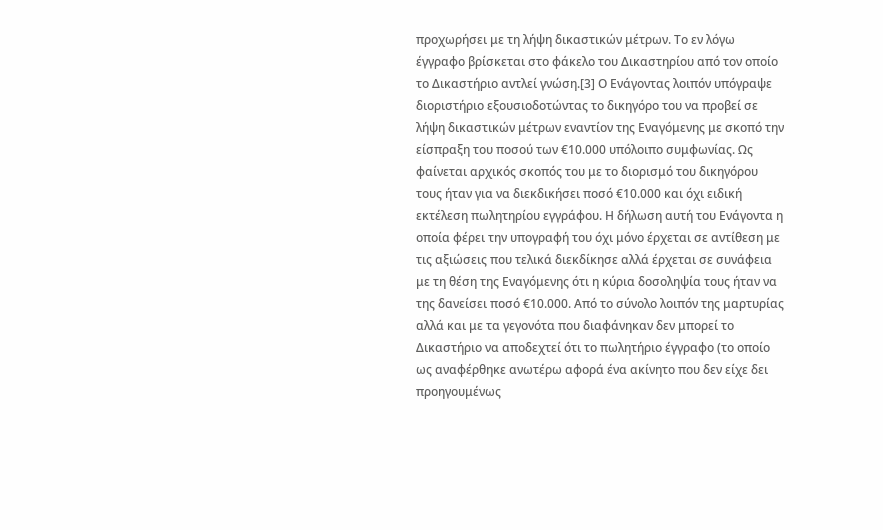προχωρήσει με τη λήψη δικαστικών μέτρων. Το εν λόγω έγγραφο βρίσκεται στο φάκελο του Δικαστηρίου από τον οποίο το Δικαστήριο αντλεί γνώση.[3] Ο Ενάγοντας λοιπόν υπόγραψε διοριστήριο εξουσιοδοτώντας το δικηγόρο του να προβεί σε λήψη δικαστικών μέτρων εναντίον της Εναγόμενης με σκοπό την είσπραξη του ποσού των €10.000 υπόλοιπο συμφωνίας. Ως φαίνεται αρχικός σκοπός του με το διορισμό του δικηγόρου τους ήταν για να διεκδικήσει ποσό €10.000 και όχι ειδική εκτέλεση πωλητηρίου εγγράφου. Η δήλωση αυτή του Ενάγοντα η οποία φέρει την υπογραφή του όχι μόνο έρχεται σε αντίθεση με τις αξιώσεις που τελικά διεκδίκησε αλλά έρχεται σε συνάφεια με τη θέση της Εναγόμενης ότι η κύρια δοσοληψία τους ήταν να της δανείσει ποσό €10.000. Από το σύνολο λοιπόν της μαρτυρίας αλλά και με τα γεγονότα που διαφάνηκαν δεν μπορεί το Δικαστήριο να αποδεχτεί ότι το πωλητήριο έγγραφο (το οποίο ως αναφέρθηκε ανωτέρω αφορά ένα ακίνητο που δεν είχε δει προηγουμένως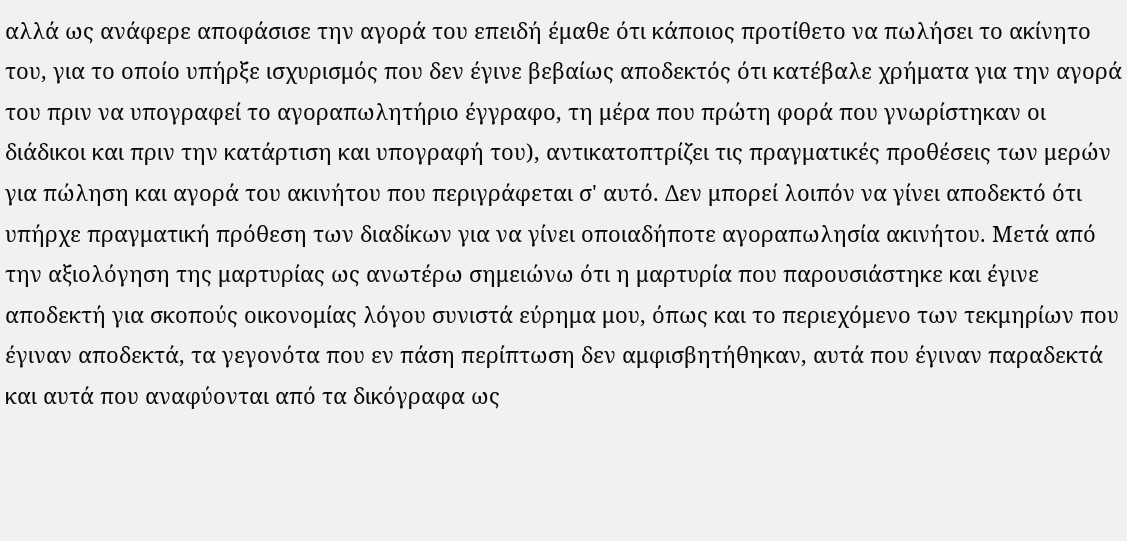αλλά ως ανάφερε αποφάσισε την αγορά του επειδή έμαθε ότι κάποιος προτίθετο να πωλήσει το ακίνητο του, για το οποίο υπήρξε ισχυρισμός που δεν έγινε βεβαίως αποδεκτός ότι κατέβαλε χρήματα για την αγορά του πριν να υπογραφεί το αγοραπωλητήριο έγγραφο, τη μέρα που πρώτη φορά που γνωρίστηκαν οι διάδικοι και πριν την κατάρτιση και υπογραφή του), αντικατοπτρίζει τις πραγματικές προθέσεις των μερών για πώληση και αγορά του ακινήτου που περιγράφεται σ' αυτό. Δεν μπορεί λοιπόν να γίνει αποδεκτό ότι υπήρχε πραγματική πρόθεση των διαδίκων για να γίνει οποιαδήποτε αγοραπωλησία ακινήτου. Μετά από την αξιολόγηση της μαρτυρίας ως ανωτέρω σημειώνω ότι η μαρτυρία που παρουσιάστηκε και έγινε αποδεκτή για σκοπούς οικονομίας λόγου συνιστά εύρημα μου, όπως και το περιεχόμενο των τεκμηρίων που έγιναν αποδεκτά, τα γεγονότα που εν πάση περίπτωση δεν αμφισβητήθηκαν, αυτά που έγιναν παραδεκτά και αυτά που αναφύονται από τα δικόγραφα ως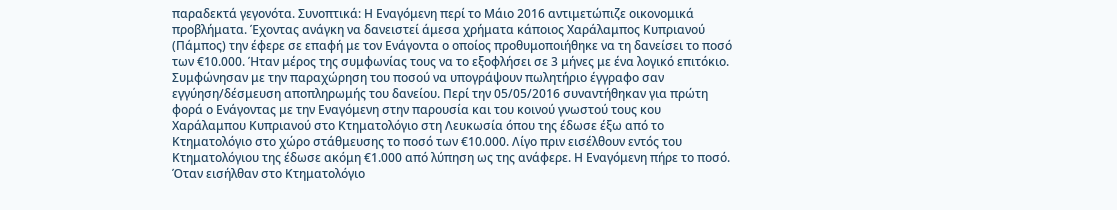παραδεκτά γεγονότα. Συνοπτικά: Η Εναγόμενη περί το Μάιο 2016 αντιμετώπιζε οικονομικά προβλήματα. Έχοντας ανάγκη να δανειστεί άμεσα χρήματα κάποιος Χαράλαμπος Κυπριανού (Πάμπος) την έφερε σε επαφή με τον Ενάγοντα ο οποίος προθυμοποιήθηκε να τη δανείσει το ποσό των €10.000. Ήταν μέρος της συμφωνίας τους να το εξοφλήσει σε 3 μήνες με ένα λογικό επιτόκιο. Συμφώνησαν με την παραχώρηση του ποσού να υπογράψουν πωλητήριο έγγραφο σαν εγγύηση/δέσμευση αποπληρωμής του δανείου. Περί την 05/05/2016 συναντήθηκαν για πρώτη φορά ο Ενάγοντας με την Εναγόμενη στην παρουσία και του κοινού γνωστού τους κου Χαράλαμπου Κυπριανού στο Κτηματολόγιο στη Λευκωσία όπου της έδωσε έξω από το Κτηματολόγιο στο χώρο στάθμευσης το ποσό των €10.000. Λίγο πριν εισέλθουν εντός του Κτηματολόγιου της έδωσε ακόμη €1.000 από λύπηση ως της ανάφερε. Η Εναγόμενη πήρε το ποσό. Όταν εισήλθαν στο Κτηματολόγιο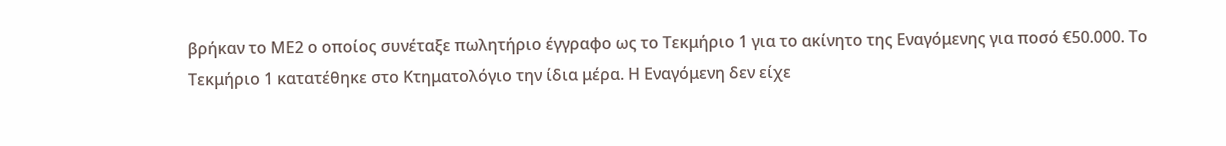βρήκαν το ΜΕ2 ο οποίος συνέταξε πωλητήριο έγγραφο ως το Τεκμήριο 1 για το ακίνητο της Εναγόμενης για ποσό €50.000. Το Τεκμήριο 1 κατατέθηκε στο Κτηματολόγιο την ίδια μέρα. Η Εναγόμενη δεν είχε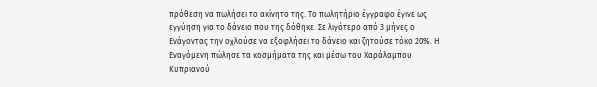πρόθεση να πωλήσει το ακίνητο της. Το πωλητήριο έγγραφο έγινε ως εγγύηση για το δάνειο που της δόθηκε. Σε λιγότερο από 3 μήνες ο Ενάγοντας την οχλούσε να εξοφλήσει το δάνειο και ζητούσε τόκο 20%. Η Εναγόμενη πώλησε τα κοσμήματα της και μέσω του Χαράλαμπου Κυπριανού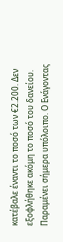κατέβαλε έναντι το ποσό των €2.200. Δεν εξοφλήθηκε ακόμη το ποσό του δανείου. Παραμένει σήμερα υπόλοιπο. Ο Ενάγοντας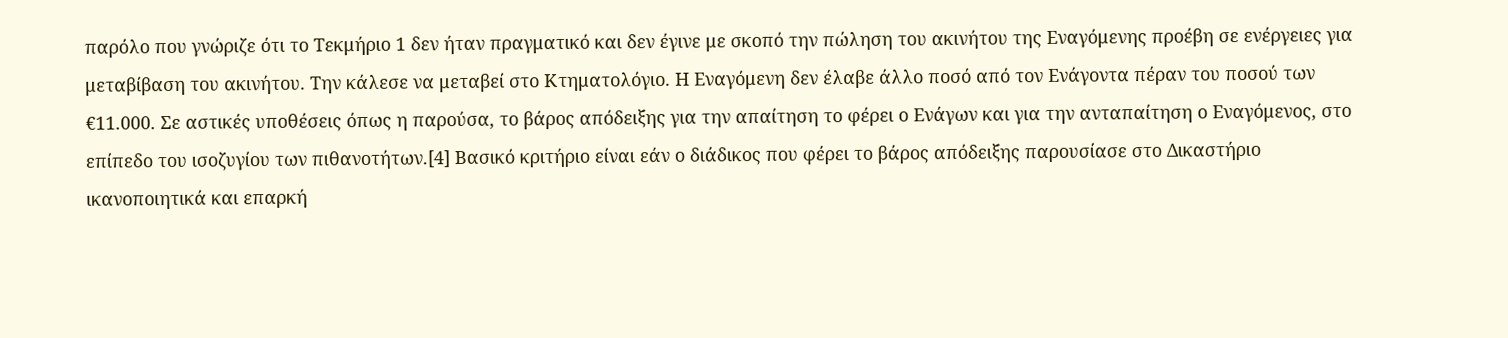παρόλο που γνώριζε ότι το Τεκμήριο 1 δεν ήταν πραγματικό και δεν έγινε με σκοπό την πώληση του ακινήτου της Εναγόμενης προέβη σε ενέργειες για μεταβίβαση του ακινήτου. Την κάλεσε να μεταβεί στο Κτηματολόγιο. Η Εναγόμενη δεν έλαβε άλλο ποσό από τον Ενάγοντα πέραν του ποσού των €11.000. Σε αστικές υποθέσεις όπως η παρούσα, το βάρος απόδειξης για την απαίτηση το φέρει ο Ενάγων και για την ανταπαίτηση ο Εναγόμενος, στο επίπεδο του ισοζυγίου των πιθανοτήτων.[4] Βασικό κριτήριο είναι εάν ο διάδικος που φέρει το βάρος απόδειξης παρουσίασε στο Δικαστήριο ικανοποιητικά και επαρκή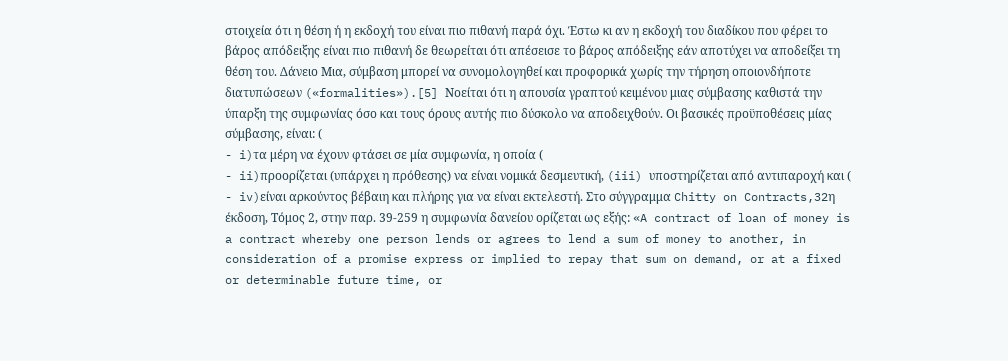στοιχεία ότι η θέση ή η εκδοχή του είναι πιο πιθανή παρά όχι. Έστω κι αν η εκδοχή του διαδίκου που φέρει το βάρος απόδειξης είναι πιο πιθανή δε θεωρείται ότι απέσεισε το βάρος απόδειξης εάν αποτύχει να αποδείξει τη θέση του. Δάνειο Μια, σύμβαση μπορεί να συνομολογηθεί και προφορικά χωρίς την τήρηση οποιονδήποτε διατυπώσεων («formalities»).[5] Νοείται ότι η απουσία γραπτού κειμένου μιας σύμβασης καθιστά την ύπαρξη της συμφωνίας όσο και τους όρους αυτής πιο δύσκολο να αποδειχθούν. Οι βασικές προϋποθέσεις μίας σύμβασης, είναι: (
- i)τα μέρη να έχουν φτάσει σε μία συμφωνία, η οποία (
- ii)προορίζεται (υπάρχει η πρόθεσης) να είναι νομικά δεσμευτική, (iii) υποστηρίζεται από αντιπαροχή και (
- iv)είναι αρκούντος βέβαιη και πλήρης για να είναι εκτελεστή. Στο σύγγραμμα Chitty on Contracts,32η έκδοση, Τόμος 2, στην παρ. 39-259 η συμφωνία δανείου ορίζεται ως εξής: «A contract of loan of money is a contract whereby one person lends or agrees to lend a sum of money to another, in consideration of a promise express or implied to repay that sum on demand, or at a fixed or determinable future time, or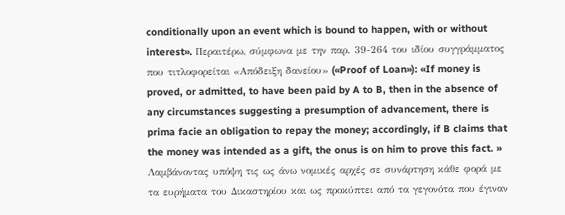conditionally upon an event which is bound to happen, with or without interest». Περαιτέρω, σύμφωνα με την παρ. 39-264 του ιδίου συγγράμματος που τιτλοφορείται «Απόδειξη δανείου» («Proof of Loan»): «If money is proved, or admitted, to have been paid by A to B, then in the absence of any circumstances suggesting a presumption of advancement, there is prima facie an obligation to repay the money; accordingly, if B claims that the money was intended as a gift, the onus is on him to prove this fact. » Λαμβάνοντας υπόψη τις ως άνω νομικές αρχές σε συνάρτηση κάθε φορά με τα ευρήματα του Δικαστηρίου και ως προκύπτει από τα γεγονότα που έγιναν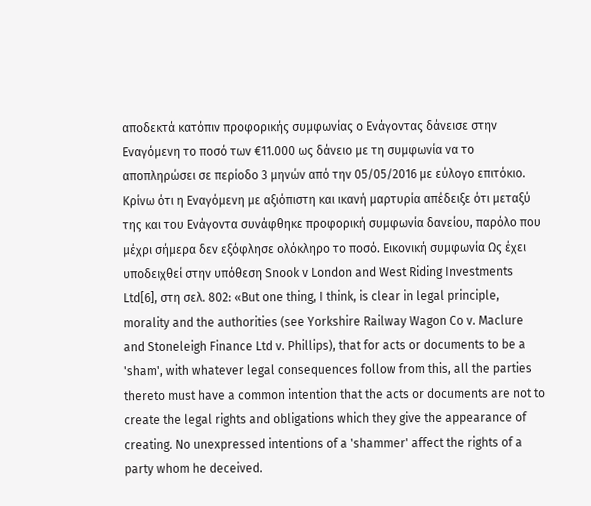αποδεκτά κατόπιν προφορικής συμφωνίας ο Ενάγοντας δάνεισε στην Εναγόμενη το ποσό των €11.000 ως δάνειο με τη συμφωνία να το αποπληρώσει σε περίοδο 3 μηνών από την 05/05/2016 με εύλογο επιτόκιο. Κρίνω ότι η Εναγόμενη με αξιόπιστη και ικανή μαρτυρία απέδειξε ότι μεταξύ της και του Ενάγοντα συνάφθηκε προφορική συμφωνία δανείου, παρόλο που μέχρι σήμερα δεν εξόφλησε ολόκληρο το ποσό. Εικονική συμφωνία Ως έχει υποδειχθεί στην υπόθεση Snook v London and West Riding Investments Ltd[6], στη σελ. 802: «But one thing, I think, is clear in legal principle, morality and the authorities (see Yorkshire Railway Wagon Co v. Maclure and Stoneleigh Finance Ltd v. Phillips), that for acts or documents to be a 'sham', with whatever legal consequences follow from this, all the parties thereto must have a common intention that the acts or documents are not to create the legal rights and obligations which they give the appearance of creating. No unexpressed intentions of a 'shammer' affect the rights of a party whom he deceived.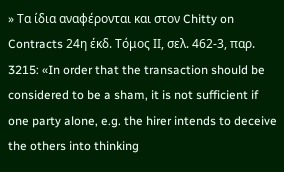» Τα ίδια αναφέρονται και στον Chitty on Contracts 24η έκδ. Τόμος ΙΙ, σελ. 462-3, παρ. 3215: «In order that the transaction should be considered to be a sham, it is not sufficient if one party alone, e.g. the hirer intends to deceive the others into thinking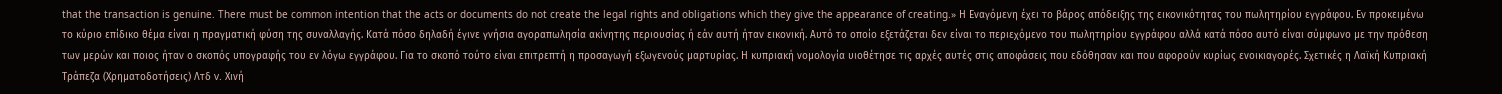that the transaction is genuine. There must be common intention that the acts or documents do not create the legal rights and obligations which they give the appearance of creating.» Η Εναγόμενη έχει το βάρος απόδειξης της εικονικότητας του πωλητηρίου εγγράφου. Eν προκειμένω το κύριο επίδικο θέμα είναι η πραγματική φύση της συναλλαγής. Κατά πόσο δηλαδή έγινε γνήσια αγοραπωλησία ακίνητης περιουσίας ή εάν αυτή ήταν εικονική. Αυτό το οποίο εξετάζεται δεν είναι το περιεχόμενο του πωλητηρίου εγγράφου αλλά κατά πόσο αυτό είναι σύμφωνο με την πρόθεση των μερών και ποιος ήταν ο σκοπός υπογραφής του εν λόγω εγγράφου. Για το σκοπό τούτο είναι επιτρεπτή η προσαγωγή εξωγενούς μαρτυρίας. Η κυπριακή νομολογία υιοθέτησε τις αρχές αυτές στις αποφάσεις που εδόθησαν και που αφορούν κυρίως ενοικιαγορές. Σχετικές η Λαϊκή Κυπριακή Τράπεζα (Χρηματοδοτήσεις) Λτδ v. Χινή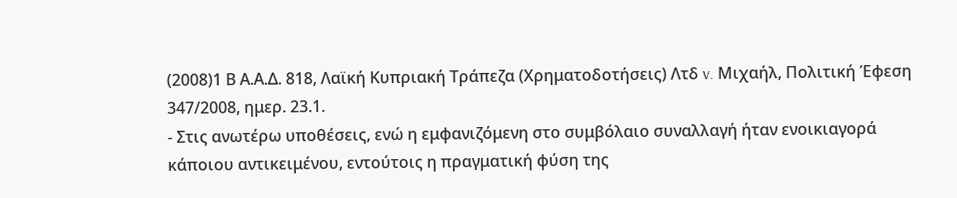(2008)1 Β Α.Α.Δ. 818, Λαϊκή Κυπριακή Τράπεζα (Χρηματοδοτήσεις) Λτδ v. Μιχαήλ, Πολιτική Έφεση 347/2008, ημερ. 23.1.
- Στις ανωτέρω υποθέσεις, ενώ η εμφανιζόμενη στο συμβόλαιο συναλλαγή ήταν ενοικιαγορά κάποιου αντικειμένου, εντούτοις η πραγματική φύση της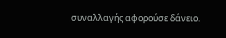συναλλαγής αφορούσε δάνειο.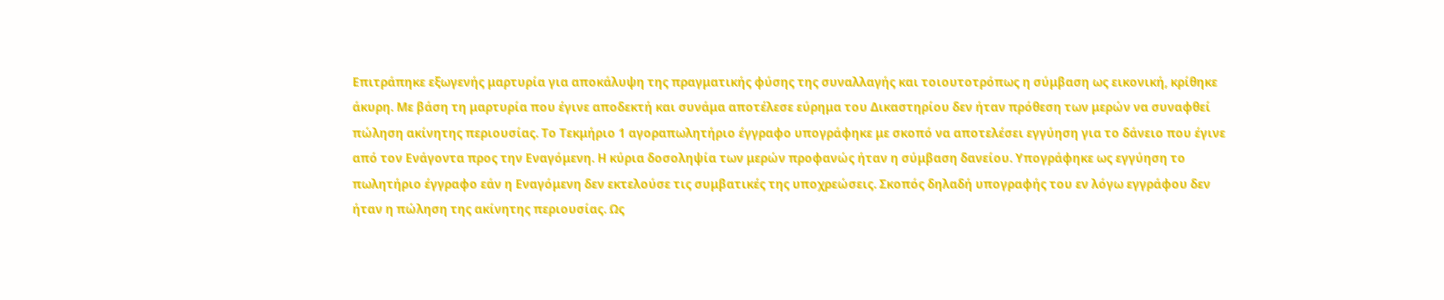Επιτράπηκε εξωγενής μαρτυρία για αποκάλυψη της πραγματικής φύσης της συναλλαγής και τοιουτοτρόπως η σύμβαση ως εικονική, κρίθηκε άκυρη. Με βάση τη μαρτυρία που έγινε αποδεκτή και συνάμα αποτέλεσε εύρημα του Δικαστηρίου δεν ήταν πρόθεση των μερών να συναφθεί πώληση ακίνητης περιουσίας. Το Τεκμήριο 1 αγοραπωλητήριο έγγραφο υπογράφηκε με σκοπό να αποτελέσει εγγύηση για το δάνειο που έγινε από τον Ενάγοντα προς την Εναγόμενη. Η κύρια δοσοληψία των μερών προφανώς ήταν η σύμβαση δανείου. Υπογράφηκε ως εγγύηση το πωλητήριο έγγραφο εάν η Εναγόμενη δεν εκτελούσε τις συμβατικές της υποχρεώσεις. Σκοπός δηλαδή υπογραφής του εν λόγω εγγράφου δεν ήταν η πώληση της ακίνητης περιουσίας. Ως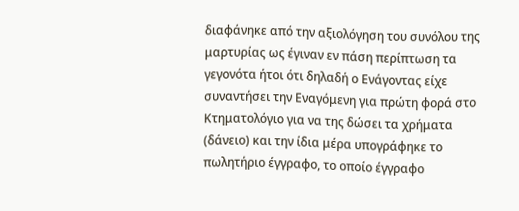διαφάνηκε από την αξιολόγηση του συνόλου της μαρτυρίας ως έγιναν εν πάση περίπτωση τα γεγονότα ήτοι ότι δηλαδή ο Ενάγοντας είχε συναντήσει την Εναγόμενη για πρώτη φορά στο Κτηματολόγιο για να της δώσει τα χρήματα (δάνειο) και την ίδια μέρα υπογράφηκε το πωλητήριο έγγραφο, το οποίο έγγραφο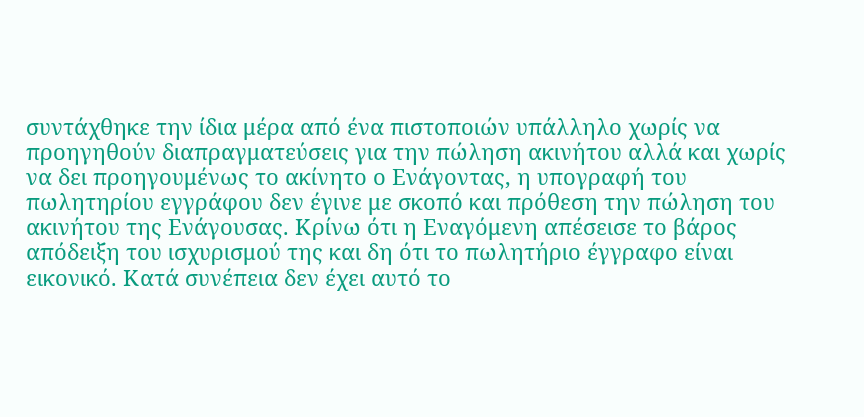συντάχθηκε την ίδια μέρα από ένα πιστοποιών υπάλληλο χωρίς να προηγηθούν διαπραγματεύσεις για την πώληση ακινήτου αλλά και χωρίς να δει προηγουμένως το ακίνητο ο Ενάγοντας, η υπογραφή του πωλητηρίου εγγράφου δεν έγινε με σκοπό και πρόθεση την πώληση του ακινήτου της Ενάγουσας. Κρίνω ότι η Εναγόμενη απέσεισε το βάρος απόδειξη του ισχυρισμού της και δη ότι το πωλητήριο έγγραφο είναι εικονικό. Κατά συνέπεια δεν έχει αυτό το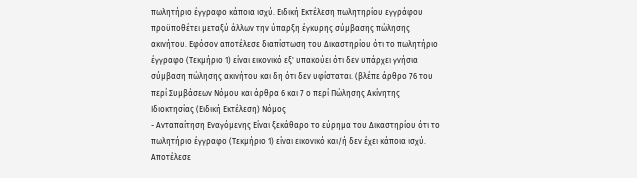πωλητήριο έγγραφο κάποια ισχύ. Ειδική Εκτέλεση πωλητηρίου εγγράφου προϋποθέτει μεταξύ άλλων την ύπαρξη έγκυρης σύμβασης πώλησης ακινήτου. Εφόσον αποτέλεσε διαπίστωση του Δικαστηρίου ότι το πωλητήριο έγγραφο (Τεκμήριο 1) είναι εικονικό εξ' υπακούει ότι δεν υπάρχει γνήσια σύμβαση πώλησης ακινήτου και δη ότι δεν υφίσταται. (βλέπε άρθρο 76 του περί Συμβάσεων Νόμου και άρθρα 6 και 7 ο περί Πώλησης Ακίνητης Ιδιοκτησίας (Ειδική Εκτέλεση) Νόμος
- Ανταπαίτηση Εναγόμενης Είναι ξεκάθαρο το εύρημα του Δικαστηρίου ότι το πωλητήριο έγγραφο (Τεκμήριο 1) είναι εικονικό και/ή δεν έχει κάποια ισχύ. Αποτέλεσε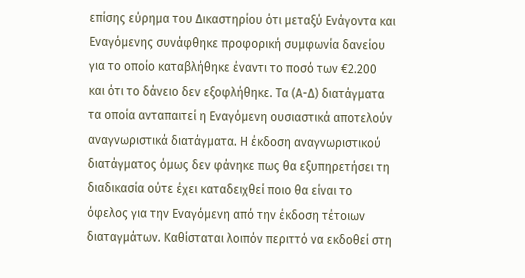επίσης εύρημα του Δικαστηρίου ότι μεταξύ Ενάγοντα και Εναγόμενης συνάφθηκε προφορική συμφωνία δανείου για το οποίο καταβλήθηκε έναντι το ποσό των €2.200 και ότι το δάνειο δεν εξοφλήθηκε. Τα (Α-Δ) διατάγματα τα οποία ανταπαιτεί η Εναγόμενη ουσιαστικά αποτελούν αναγνωριστικά διατάγματα. Η έκδοση αναγνωριστικού διατάγματος όμως δεν φάνηκε πως θα εξυπηρετήσει τη διαδικασία ούτε έχει καταδειχθεί ποιο θα είναι το όφελος για την Εναγόμενη από την έκδοση τέτοιων διαταγμάτων. Καθίσταται λοιπόν περιττό να εκδοθεί στη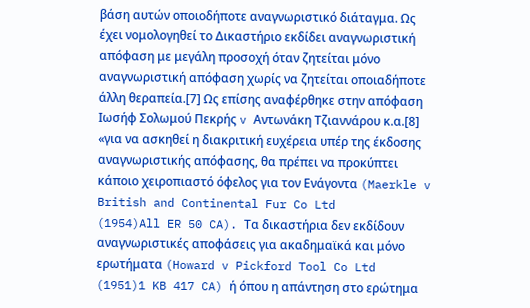βάση αυτών οποιοδήποτε αναγνωριστικό διάταγμα. Ως έχει νομολογηθεί το Δικαστήριο εκδίδει αναγνωριστική απόφαση με μεγάλη προσοχή όταν ζητείται μόνο αναγνωριστική απόφαση χωρίς να ζητείται οποιαδήποτε άλλη θεραπεία.[7] Ως επίσης αναφέρθηκε στην απόφαση Ιωσήφ Σολωμού Πεκρής v Αντωνάκη Τζιαννάρου κ.α.[8] «για να ασκηθεί η διακριτική ευχέρεια υπέρ της έκδοσης αναγνωριστικής απόφασης, θα πρέπει να προκύπτει κάποιο χειροπιαστό όφελος για τον Ενάγοντα (Maerkle v British and Continental Fur Co Ltd
(1954)All ER 50 CA). Τα δικαστήρια δεν εκδίδουν αναγνωριστικές αποφάσεις για ακαδημαϊκά και μόνο ερωτήματα (Howard v Pickford Tool Co Ltd
(1951)1 KB 417 CA) ή όπου η απάντηση στο ερώτημα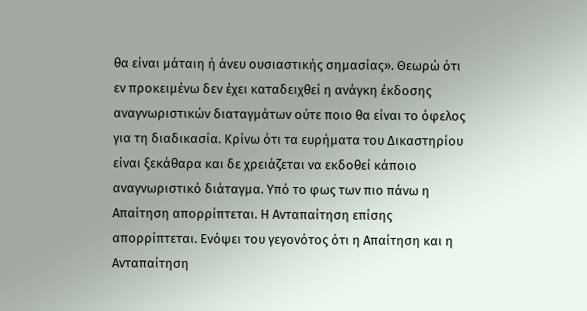θα είναι μάταιη ή άνευ ουσιαστικής σημασίας». Θεωρώ ότι εν προκειμένω δεν έχει καταδειχθεί η ανάγκη έκδοσης αναγνωριστικών διαταγμάτων ούτε ποιο θα είναι το όφελος για τη διαδικασία. Κρίνω ότι τα ευρήματα του Δικαστηρίου είναι ξεκάθαρα και δε χρειάζεται να εκδοθεί κάποιο αναγνωριστικό διάταγμα. Υπό το φως των πιο πάνω η Απαίτηση απορρίπτεται. Η Ανταπαίτηση επίσης απορρίπτεται. Ενόψει του γεγονότος ότι η Απαίτηση και η Ανταπαίτηση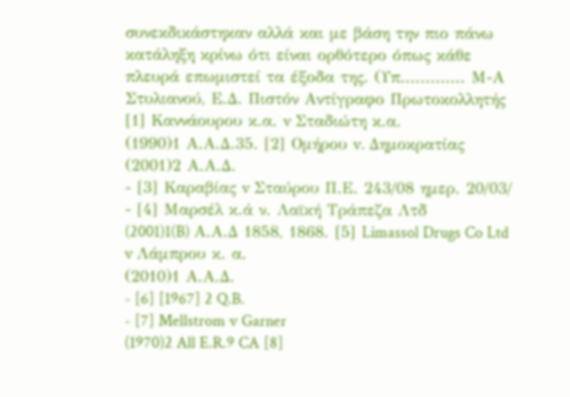συνεκδικάστηκαν αλλά και με βάση την πιο πάνω κατάληξη κρίνω ότι είναι ορθότερο όπως κάθε πλευρά επωμιστεί τα έξοδα της. (Υπ............. Μ-Α Στυλιανού, Ε.Δ. Πιστόν Αντίγραφο Πρωτοκολλητής [1] Καννάουρου κ.α. v Σταδιώτη κ.α.
(1990)1 Α.Α.Δ.35. [2] Ομήρου v. Δημοκρατίας
(2001)2 Α.Α.Δ.
- [3] Καραβίας v Σταύρου Π.Ε. 243/08 ημερ. 20/03/
- [4] Μαρσέλ κ.ά ν. Λαϊκή Τράπεζα Λτδ
(2001)1(B) Α.Α.Δ 1858, 1868. [5] Limassol Drugs Co Ltd v Λάμπρου κ. α.
(2010)1 Α.Α.Δ.
- [6] [1967] 2 Q.B.
- [7] Mellstrom v Garner
(1970)2 All E.R.9 CA [8]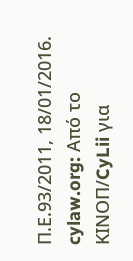Π.Ε.93/2011, 18/01/2016. cylaw.org: Από το ΚΙΝOΠ/CyLii για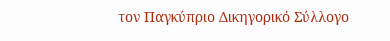τον Παγκύπριο Δικηγορικό Σύλλογο